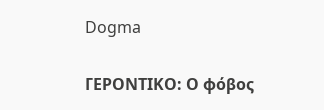Dogma

ΓΕΡΟΝΤΙΚΟ: Ο φόβος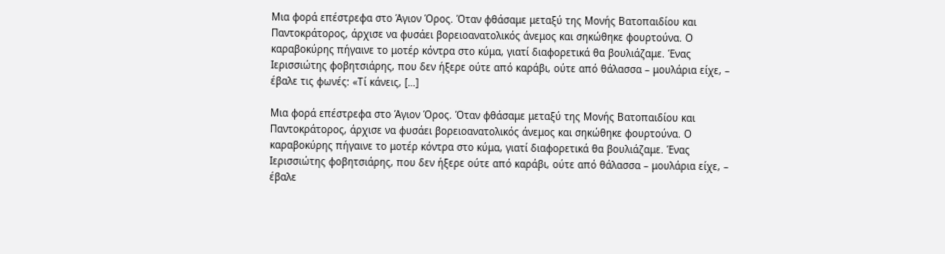Μια φορά επέστρεφα στο Άγιον Όρος. Όταν φθάσαμε μεταξύ της Μονής Βατοπαιδίου και Παντοκράτορος, άρχισε να φυσάει βορειοανατολικός άνεμος και σηκώθηκε φουρτούνα. Ο καραβοκύρης πήγαινε το μοτέρ κόντρα στο κύμα, γιατί διαφορετικά θα βουλιάζαμε. Ένας Ιερισσιώτης φοβητσιάρης, που δεν ήξερε ούτε από καράβι, ούτε από θάλασσα – μουλάρια είχε, – έβαλε τις φωνές: «Τί κάνεις, […]

Μια φορά επέστρεφα στο Άγιον Όρος. Όταν φθάσαμε μεταξύ της Μονής Βατοπαιδίου και Παντοκράτορος, άρχισε να φυσάει βορειοανατολικός άνεμος και σηκώθηκε φουρτούνα. Ο καραβοκύρης πήγαινε το μοτέρ κόντρα στο κύμα, γιατί διαφορετικά θα βουλιάζαμε. Ένας Ιερισσιώτης φοβητσιάρης, που δεν ήξερε ούτε από καράβι, ούτε από θάλασσα – μουλάρια είχε, – έβαλε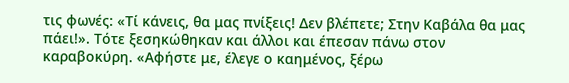τις φωνές: «Τί κάνεις, θα μας πνίξεις! Δεν βλέπετε; Στην Καβάλα θα μας πάει!». Τότε ξεσηκώθηκαν και άλλοι και έπεσαν πάνω στον καραβοκύρη. «Αφήστε με, έλεγε ο καημένος, ξέρω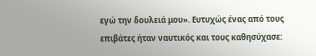εγώ την δουλειά μου». Ευτυχώς ένας από τους επιβάτες ήταν ναυτικός και τους καθησύχασε: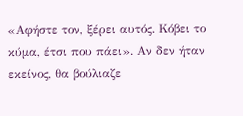«Αφήστε τον, ξέρει αυτός. Κόβει το κύμα, έτσι που πάει». Αν δεν ήταν εκείνος, θα βούλιαζε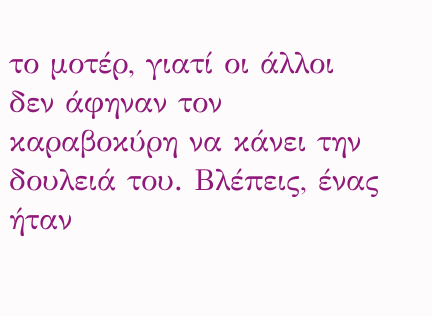το μοτέρ, γιατί οι άλλοι δεν άφηναν τον καραβοκύρη να κάνει την δουλειά του. Βλέπεις, ένας ήταν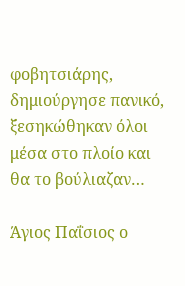φοβητσιάρης, δημιούργησε πανικό, ξεσηκώθηκαν όλοι μέσα στο πλοίο και θα το βούλιαζαν…

Άγιος Παΐσιος ο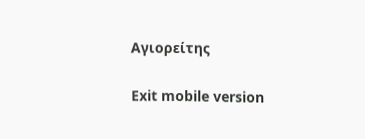Αγιορείτης

Exit mobile version